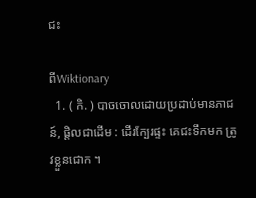ជះ

ពីWiktionary
  1. ( កិ. ) បាចចោលដោយប្រដាប់មានភាជន៍, ផ្តិលជាដើម : ដើរក្បែរផ្ទះ គេជះទឹកមក ត្រូវខ្លួនជោក ។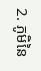2. ភូមិនៃ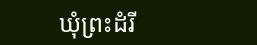ឃុំព្រះដំរី